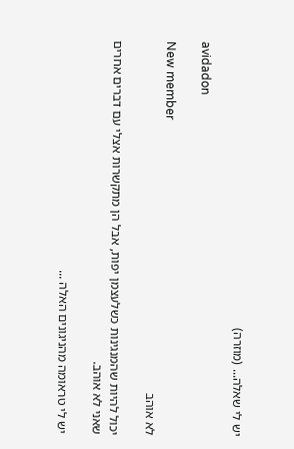יש לי שאלה... (מוזרה)

avidadon

New member
לא אוהב

יכול להיות שהמנגינות כשלעצמן יפות, אבל הן מתקשרות אצלי עם דברים אחרים שאני לא אוהב.

יש לי טראומה מהניגונים האלה ...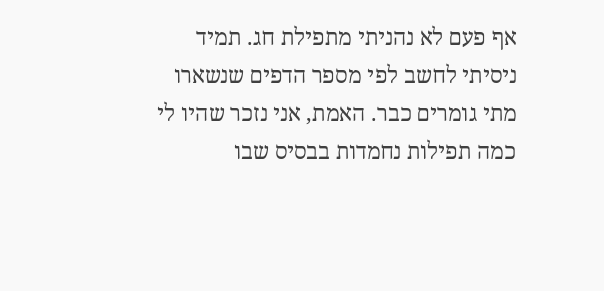אף פעם לא נהניתי מתפילת חג. תמיד ניסיתי לחשב לפי מספר הדפים שנשארו מתי גומרים כבר. האמת, אני נזכר שהיו לי כמה תפילות נחמדות בבסיס שבו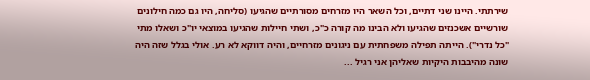שירתתי. היינו שני דתיים, וכל השאר היו מזרחים מסורתיים שהגיעו (סליחה, היו גם כמה חילונים שורשיים אשכנזים שהגיעו ולא הבינו מה קורה כ"כ, ושתי חיילות שהגיעו במוצאי יו"כ ושאלו מתי "כל נדרי"). הייתה תפילה משפחתית עם ניגונים מזרחיים, והיה דווקא לא רע. אולי בגלל שזה היה שונה מהיבבות היקיות שאליהן אני רגיל ...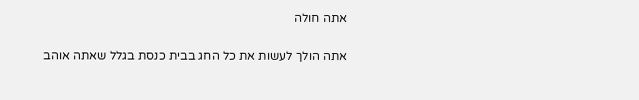אתה חולה

אתה הולך לעשות את כל החג בבית כנסת בגלל שאתה אוהב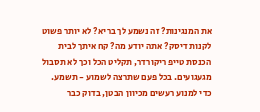את המנגינות? זה נשמע לך בריא? לא יותר פשוט לקנות דיסק? אתה יודע מה? קח איתך לבית הכנסת טייפ ריקורדר, תקליט הכל וכך לא תסבול מגעגועים. בכל פעם שתרצה לשמוע - תשמע. כדי למנוע רעשים מכיוון הבטן, בדוק כבר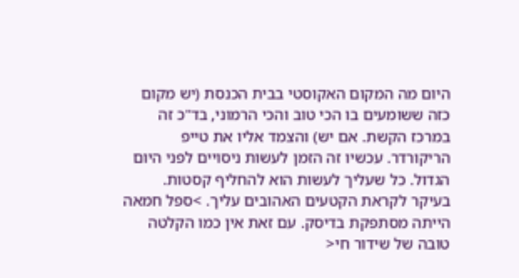היום מה המקום האקוסטי בבית הכנסת (יש מקום כזה ששומעים בו הכי טוב והכי הרמוני, בד"כ זה במרכז הקשת. אם יש) והצמד אליו את טייפ הריקורדר. עכשיו זה הזמן לעשות ניסויים לפני היום הגדול. כל שעליך לעשות הוא להחליף קסטות. בעיקר לקראת הקטעים האהובים עליך. >ספל חמאה הייתה מסתפקת בדיסק. עם זאת אין כמו הקלטה טובה של שידור חי<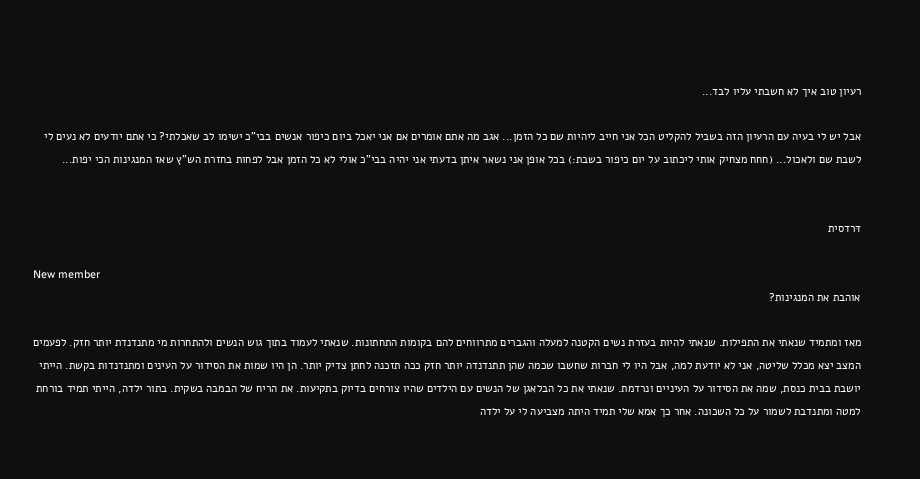רעיון טוב איך לא חשבתי עליו לבד...

אבל יש לי בעיה עם הרעיון הזה בשביל להקליט הכל אני חייב ליהיות שם כל הזמן... אגב מה אתם אומרים אם אני יאכל ביום כיפור אנשים בבי"כ ישימו לב שאכלתי? כי אתם יודעים לא נעים לי לשבת שם ולאכול... (חחח מצחיק אותי ליכתוב על יום כיפור בשבת:) בכל אופן אני נשאר איתן בדעתי אני יהיה בבי"כ אולי לא כל הזמן אבל לפחות בחזרת הש"ץ שאז המנגינות הכי יפות...


דּרדסית

New member
אוהבת את המנגינות?

מאז ומתמיד שנאתי את התפילות. שנאתי להיות בעזרת נשים הקטנה למעלה והגברים מתרווחים להם בקומות התחתונות. שנאתי לעמוד בתוך גוש הנשים ולהתחרות מי מתנדנדת יותר חזק. לפעמים המצב יצא מכלל שליטה, אני לא יודעת למה, אבל היו לי חברות שחשבו שכמה שהן תתנדנדה יותר חזק ככה תזכנה לחתן צדיק יותר. הן היו שמות את הסידור על העינים ומתנדנדות בקשת. הייתי יושבת בבית כנסת, שמה את הסידור על העיניים ונרדמת. שנאתי את כל הבלאגן של הנשים עם הילדים שהיו צורחים בדיוק בתקיעות. את הריח של הבמבה בשקית. בתור ילדה, הייתי תמיד בורחת למטה ומתנדבת לשמור על כל השכונה. אחר כך אמא שלי תמיד היתה מצביעה לי על ילדה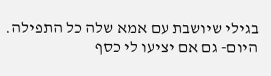בגילי שיושבת עם אמא שלה כל התפילה. היום- גם אם יציעו לי כסף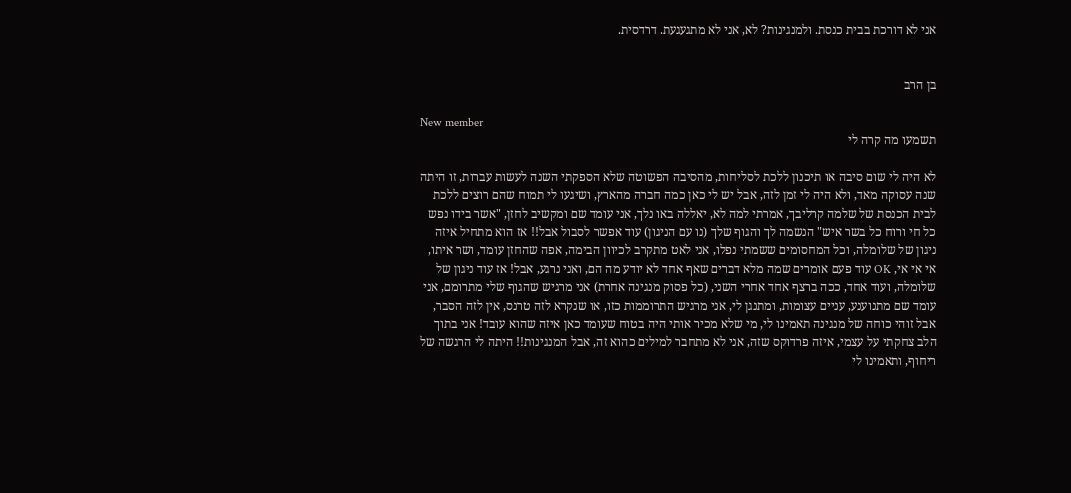אני לא דורכת בבית כנסת. ולמנגינות? לא, אני לא מתגעגעת. דרדסית.


בן הרב

New member
תשמעו מה קרה לי

לא היה לי שום סיבה או תיכנון ללכת לסליחות, מהסיבה הפשוטה שלא הספקתי השנה לעשות עברות, זו היתה שנה עסוקה מאד, ולא היה לי זמן לזה, אבל יש לי כאן כמה חברה מהארץ, ושיגעו לי תמוח שהם רוצים ללכת לבית הכנסת של שלמה קרליבך, אמרתי למה לא, יאללה באו נלך, אני עומד שם ומקשיב לחזן, "אשר בידו נפש כל חי ורוח כל בשר איש" הנשמה לך והגוף שלך (נו עם הניגון) עוד אפשר לסבול אבל!! אז הוא מתחיל איזה ניגון של שלומלה, וכל המחסומים ששמתי נפלו, אני לאט מתקרב לכיוון הבימה, אפה שהחזן עומד, ושר איתו, אי אי אי, OK עוד פעם אומרים שמה מלא דברים שאף אחד לא יודע מה הם, ואני נרגע, אבל! אז עוד ניגון של שלומלה, ועוד אחד, ככה ברצף אחד אחרי השני, (כל פסוק מנגינה אחרת) אני מרגיש שהגוף שלי מתרומם, אני עומד שם מתנוענע, עניים עצומות, ומתנגן לי, אני מרגיש התרוממות כזו, או שנקרא לזה טרנס, אין לזה הסבר, אבל זוהי כוחה של מנגינה תאמינו לי, מי שלא מכיר אותי היה בטוח שעומד כאן איזה שהוא עובד! אני בתוך הלב צחקתי על עצמי, איזה פרדוקס שזה, אני לא מתחבר למילים כהוא זה, אבל המנגינות!! היתה לי הרגשה של ריחוף, ותאמינו לי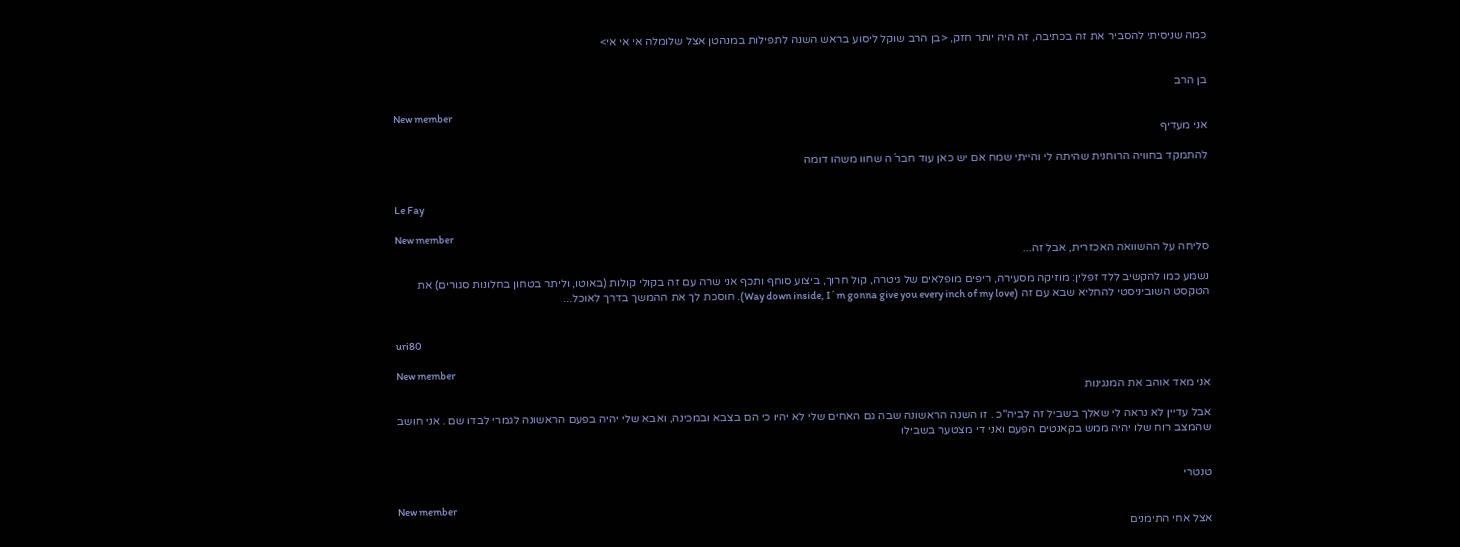כמה שניסיתי להסביר את זה בכתיבה, זה היה יותר חזק, <בן הרב שוקל ליסוע בראש השנה לתפילות במנהטן אצל שלומלה אי אי אי>


בן הרב

New member
אני מעדיף

להתמקד בחוויה הרוחנית שהיתה לי והייתי שמח אם יש כאן עוד חבר´ה שחוו משהו דומה


Le Fay

New member
סליחה על ההשוואה האכזרית, אבל זה...

נשמע כמו להקשיב ללד זפלין: מוזיקה מסעירה, ריפים מופלאים של גיטרה, קול חרוך, ביצוע סוחף ותכף אני שרה עם זה בקולי קולות (באוטו, וליתר בטחון בחלונות סגורים) את הטקסט השוביניסטי להחליא שבא עם זה (Way down inside, I´m gonna give you every inch of my love). חוסכת לך את ההמשך בדרך לאוכל...


uri80

New member
אני מאד אוהב את המנגינות

אבל עדיין לא נראה לי שאלך בשביל זה לביה"כ . זו השנה הראשונה שבה גם האחים שלי לא יהיו כי הם בצבא ובמכינה, ואבא שלי יהיה בפעם הראשונה לגמרי לבדו שם . אני חושב שהמצב רוח שלו יהיה ממש בקאנטים הפעם ואני די מצטער בשבילו


טנטרי

New member
אצל אחי התימנים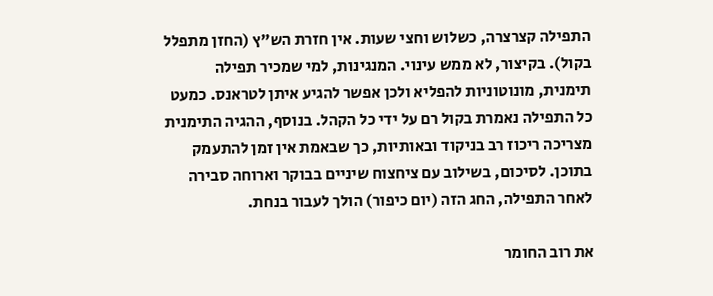התפילה קצרצרה, כשלוש וחצי שעות. אין חזרת הש"ץ (החזן מתפלל בקול). בקיצור, לא ממש עינוי. המנגינות, למי שמכיר תפילה תימנית, מונוטוניות להפליא ולכן אפשר להגיע איתן לטראנס. כמעט כל התפילה נאמרת בקול רם על ידי כל הקהל. בנוסף, ההגיה התימנית מצריכה ריכוז רב בניקוד ובאותיות, כך שבאמת אין זמן להתעמק בתוכן. לסיכום, בשילוב עם ציחצוח שיניים בבוקר וארוחה סבירה לאחר התפילה, החג הזה (יום כיפור) הולך לעבור בנחת.

את רוב החומר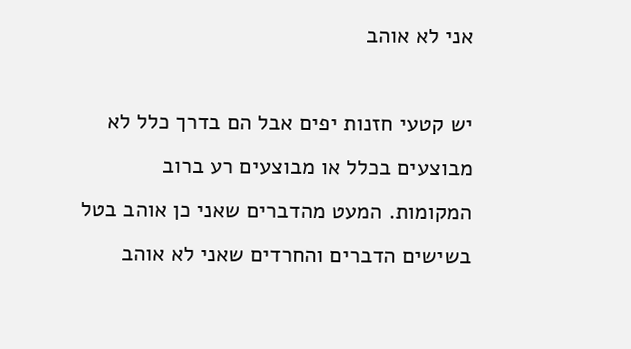אני לא אוהב

יש קטעי חזנות יפים אבל הם בדרך כלל לא מבוצעים בכלל או מבוצעים רע ברוב המקומות. המעט מהדברים שאני כן אוהב בטל בשישים הדברים והחרדים שאני לא אוהב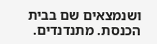ושנמצאים שם בבית הכנסת. מתנדנדים.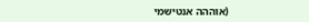(אוההה אנטישמי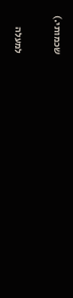שכמותי.)

למעלה